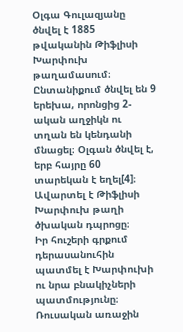Օլգա Գուլազյանը ծնվել է 1885 թվականին Թիֆլիսի Խարփուխ թաղամասում։ Ընտանիքում ծնվել են 9 երեխա, որոնցից 2-ական աղջիկն ու տղան են կենդանի մնացել։ Օլգան ծնվել է, երբ հայրը 60 տարեկան է եղել[4]։ Ավարտել է Թիֆլիսի Խարփուխ թաղի ծխական դպրոցը։
Իր հուշերի գրքում դերասանուհին պատմել է Խարփուխի ու նրա բնակիչների պատմությունը։ Ռուսական առաջին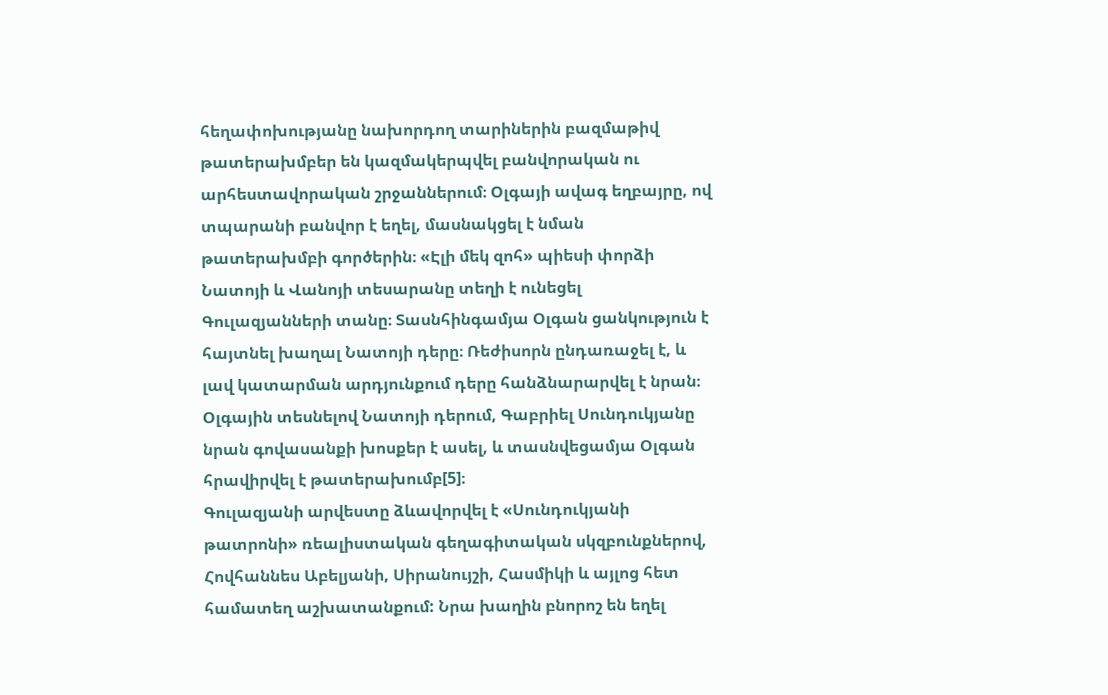հեղափոխությանը նախորդող տարիներին բազմաթիվ թատերախմբեր են կազմակերպվել բանվորական ու արհեստավորական շրջաններում։ Օլգայի ավագ եղբայրը, ով տպարանի բանվոր է եղել, մասնակցել է նման թատերախմբի գործերին։ «Էլի մեկ զոհ» պիեսի փորձի Նատոյի և Վանոյի տեսարանը տեղի է ունեցել Գուլազյանների տանը։ Տասնհինգամյա Օլգան ցանկություն է հայտնել խաղալ Նատոյի դերը։ Ռեժիսորն ընդառաջել է, և լավ կատարման արդյունքում դերը հանձնարարվել է նրան։ Օլգային տեսնելով Նատոյի դերում, Գաբրիել Սունդուկյանը նրան գովասանքի խոսքեր է ասել, և տասնվեցամյա Օլգան հրավիրվել է թատերախումբ[5]։
Գուլազյանի արվեստը ձևավորվել է «Սունդուկյանի թատրոնի» ռեալիստական գեղագիտական սկզբունքներով, Հովհաննես Աբելյանի, Սիրանույշի, Հասմիկի և այլոց հետ համատեղ աշխատանքում: Նրա խաղին բնորոշ են եղել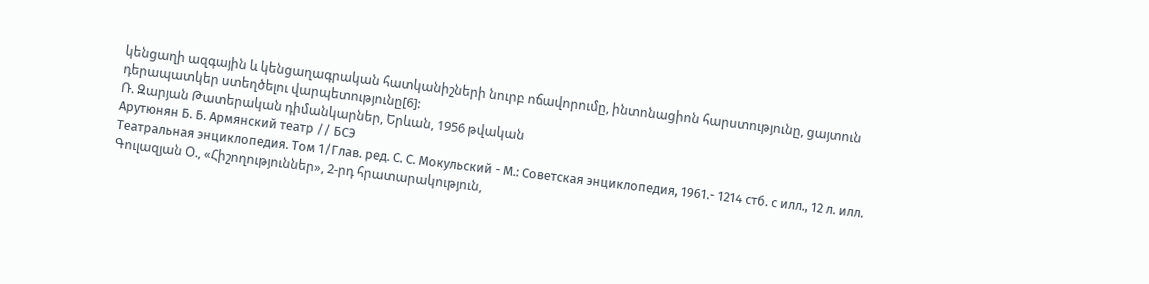կենցաղի ազգային և կենցաղագրական հատկանիշների նուրբ ոճավորումը, ինտոնացիոն հարստությունը, ցայտուն դերապատկեր ստեղծելու վարպետությունը[6]:
Ռ. Զարյան Թատերական դիմանկարներ, Երևան, 1956 թվական
Арутюнян Б. Б. Армянский театр // БСЭ
Театральная энциклопедия. Том 1/Глав. ред. С. С. Мокульский - М.: Советская энциклопедия, 1961.- 1214 стб. с илл., 12 л. илл.
Գուլազյան Օ., «Հիշողություններ», 2-րդ հրատարակություն,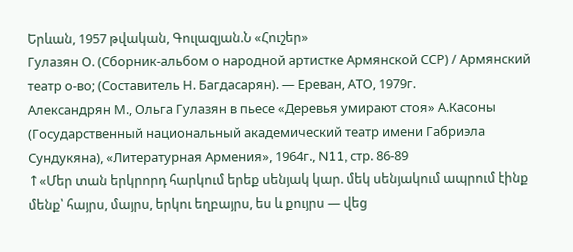Երևան, 1957 թվական, Գուլազյան.Ն «Հուշեր»
Гулазян О. (Сборник-альбом о народной артистке Армянской ССР) / Армянский театр о-во; (Составитель Н. Багдасарян). — Ереван, АТО, 1979г.
Александрян М., Ольга Гулазян в пьесе «Деревья умирают стоя» А.Касоны (Государственный национальный академический театр имени Габриэла Сундукяна), «Литературная Армения», 1964г., N11, стр. 86-89
↑«Մեր տան երկրորդ հարկում երեք սենյակ կար. մեկ սենյակում ապրում էինք մենք՝ հայրս, մայրս, երկու եղբայրս, ես և քույրս — վեց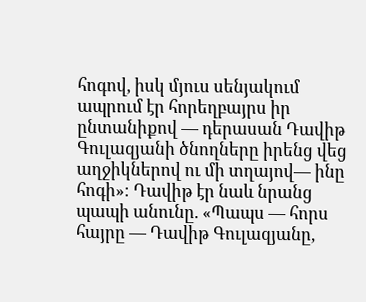հոգով, իսկ մյուս սենյակում ապրում էր հորեղբայրս իր ընտանիքով — դերասան Դավիթ Գուլազյանի ծնողները իրենց վեց աղջիկներով ու մի տղայով— ինը հոգի»։ Դավիթ էր նաև նրանց պապի անունը. «Պապս — հորս հայրը — Դավիթ Գուլազյանը,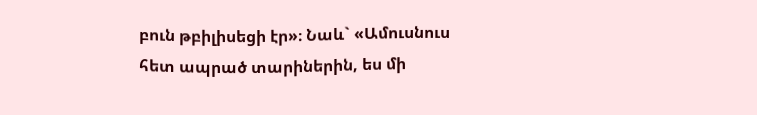բուն թբիլիսեցի էր»։ Նաև` «Ամուսնուս հետ ապրած տարիներին, ես մի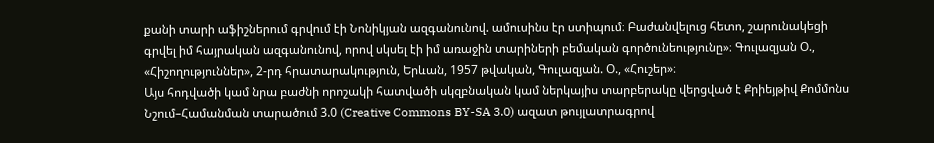քանի տարի աֆիշներում գրվում էի Նոնիկյան ազգանունով. ամուսինս էր ստիպում։ Բաժանվելուց հետո, շարունակեցի գրվել իմ հայրական ազգանունով, որով սկսել էի իմ առաջին տարիների բեմական գործունեությունը»։ Գուլազյան Օ., «Հիշողություններ», 2-րդ հրատարակություն, Երևան, 1957 թվական, Գուլազյան. Օ., «Հուշեր»։
Այս հոդվածի կամ նրա բաժնի որոշակի հատվածի սկզբնական կամ ներկայիս տարբերակը վերցված է Քրիեյթիվ Քոմմոնս Նշում–Համանման տարածում 3.0 (Creative Commons BY-SA 3.0) ազատ թույլատրագրով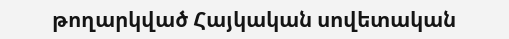թողարկված Հայկական սովետական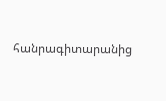հանրագիտարանից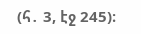(հ․ 3, էջ 245)։